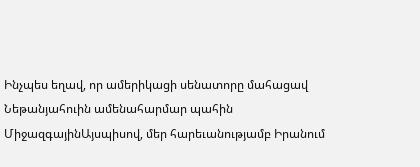Ինչպես եղավ, որ ամերիկացի սենատորը մահացավ Նեթանյահուին ամենահարմար պահին
ՄիջազգայինԱյսպիսով, մեր հարեւանությամբ Իրանում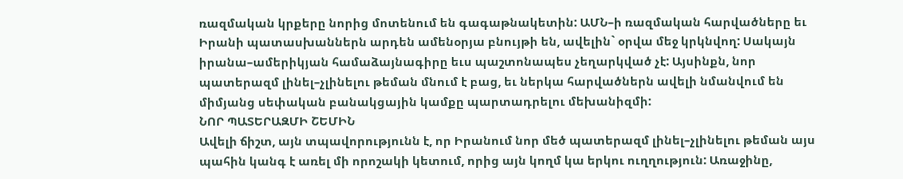ռազմական կրքերը նորից մոտենում են գագաթնակետին: ԱՄՆ–ի ռազմական հարվածները եւ Իրանի պատասխաններն արդեն ամենօրյա բնույթի են, ավելին` օրվա մեջ կրկնվող: Սակայն իրանա–ամերիկյան համաձայնագիրը եւս պաշտոնապես չեղարկված չէ: Այսինքն, նոր պատերազմ լինել–չլինելու թեման մնում է բաց, եւ ներկա հարվածներն ավելի նմանվում են միմյանց սեփական բանակցային կամքը պարտադրելու մեխանիզմի:
ՆՈՐ ՊԱՏԵՐԱԶՄԻ ՇԵՄԻՆ
Ավելի ճիշտ, այն տպավորությունն է, որ Իրանում նոր մեծ պատերազմ լինել–չլինելու թեման այս պահին կանգ է առել մի որոշակի կետում, որից այն կողմ կա երկու ուղղություն: Առաջինը,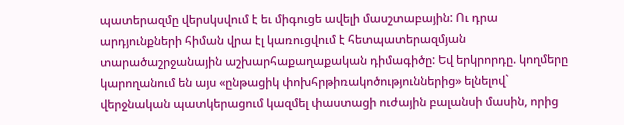պատերազմը վերսկսվում է եւ միգուցե ավելի մասշտաբային: Ու դրա արդյունքների հիման վրա էլ կառուցվում է հետպատերազմյան տարածաշրջանային աշխարհաքաղաքական դիմագիծը: Եվ երկրորդը. կողմերը կարողանում են այս «ընթացիկ փոխհրթիռակոծություններից» ելնելով` վերջնական պատկերացում կազմել փաստացի ուժային բալանսի մասին, որից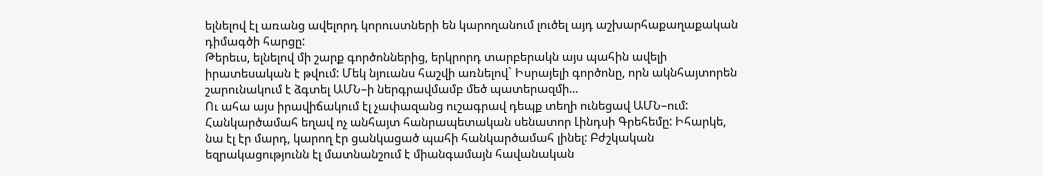ելնելով էլ առանց ավելորդ կորուստների են կարողանում լուծել այդ աշխարհաքաղաքական դիմագծի հարցը:
Թերեւս, ելնելով մի շարք գործոններից, երկրորդ տարբերակն այս պահին ավելի իրատեսական է թվում: Մեկ նյուանս հաշվի առնելով` Իսրայելի գործոնը, որն ակնհայտորեն շարունակում է ձգտել ԱՄՆ–ի ներգրավմամբ մեծ պատերազմի...
Ու ահա այս իրավիճակում էլ չափազանց ուշագրավ դեպք տեղի ունեցավ ԱՄՆ–ում: Հանկարծամահ եղավ ոչ անհայտ հանրապետական սենատոր Լինդսի Գրեհեմը: Իհարկե, նա էլ էր մարդ, կարող էր ցանկացած պահի հանկարծամահ լինել: Բժշկական եզրակացությունն էլ մատնանշում է միանգամայն հավանական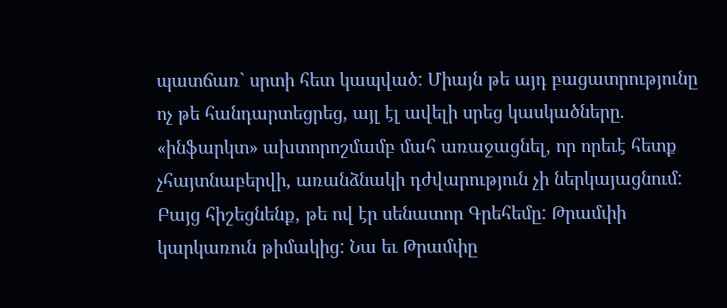պատճառ` սրտի հետ կապված: Միայն թե այդ բացատրությունը ոչ թե հանդարտեցրեց, այլ էլ ավելի սրեց կասկածները. «ինֆարկտ» ախտորոշմամբ մահ առաջացնել, որ որեւէ հետք չհայտնաբերվի, առանձնակի դժվարություն չի ներկայացնում:
Բայց հիշեցնենք, թե ով էր սենատոր Գրեհեմը: Թրամփի կարկառուն թիմակից: Նա եւ Թրամփը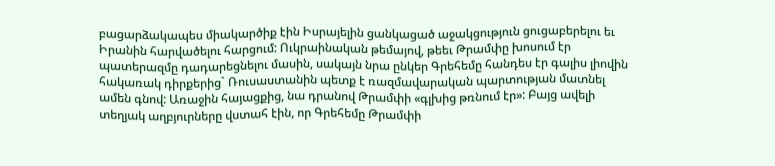բացարձակապես միակարծիք էին Իսրայելին ցանկացած աջակցություն ցուցաբերելու եւ Իրանին հարվածելու հարցում: Ուկրաինական թեմայով, թեեւ Թրամփը խոսում էր պատերազմը դադարեցնելու մասին, սակայն նրա ընկեր Գրեհեմը հանդես էր գալիս լիովին հակառակ դիրքերից` Ռուսաստանին պետք է ռազմավարական պարտության մատնել ամեն գնով: Առաջին հայացքից, նա դրանով Թրամփի «գլխից թռնում էր»: Բայց ավելի տեղյակ աղբյուրները վստահ էին, որ Գրեհեմը Թրամփի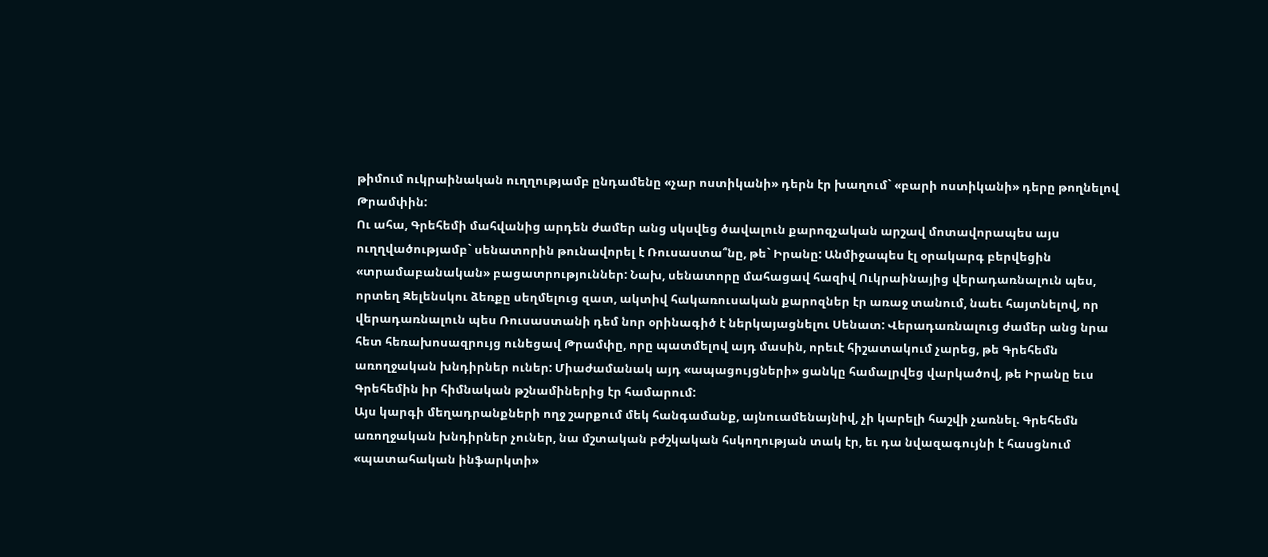թիմում ուկրաինական ուղղությամբ ընդամենը «չար ոստիկանի» դերն էր խաղում` «բարի ոստիկանի» դերը թողնելով Թրամփին:
Ու ահա, Գրեհեմի մահվանից արդեն ժամեր անց սկսվեց ծավալուն քարոզչական արշավ մոտավորապես այս ուղղվածությամբ` սենատորին թունավորել է Ռուսաստա՞նը, թե` Իրանը: Անմիջապես էլ օրակարգ բերվեցին «տրամաբանական» բացատրություններ: Նախ, սենատորը մահացավ հազիվ Ուկրաինայից վերադառնալուն պես, որտեղ Զելենսկու ձեռքը սեղմելուց զատ, ակտիվ հակառուսական քարոզներ էր առաջ տանում, նաեւ հայտնելով, որ վերադառնալուն պես Ռուսաստանի դեմ նոր օրինագիծ է ներկայացնելու Սենատ: Վերադառնալուց ժամեր անց նրա հետ հեռախոսազրույց ունեցավ Թրամփը, որը պատմելով այդ մասին, որեւէ հիշատակում չարեց, թե Գրեհեմն առողջական խնդիրներ ուներ: Միաժամանակ այդ «ապացույցների» ցանկը համալրվեց վարկածով, թե Իրանը եւս Գրեհեմին իր հիմնական թշնամիներից էր համարում:
Այս կարգի մեղադրանքների ողջ շարքում մեկ հանգամանք, այնուամենայնիվ, չի կարելի հաշվի չառնել. Գրեհեմն առողջական խնդիրներ չուներ, նա մշտական բժշկական հսկողության տակ էր, եւ դա նվազագույնի է հասցնում «պատահական ինֆարկտի»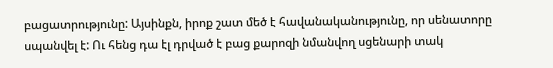բացատրությունը: Այսինքն, իրոք շատ մեծ է հավանականությունը, որ սենատորը սպանվել է: Ու հենց դա էլ դրված է բաց քարոզի նմանվող սցենարի տակ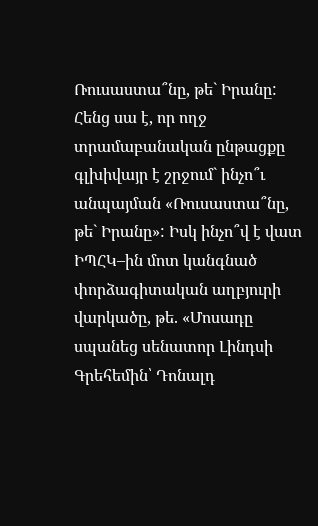Ռուսաստա՞նը, թե` Իրանը: Հենց սա է, որ ողջ տրամաբանական ընթացքը գլխիվայր է շրջում` ինչո՞ւ անպայման «Ռուսաստա՞նը, թե` Իրանը»: Իսկ ինչո՞վ է վատ ԻՊՀԿ–ին մոտ կանգնած փորձագիտական աղբյուրի վարկածը, թե. «Մոսադը սպանեց սենատոր Լինդսի Գրեհեմին՝ Դոնալդ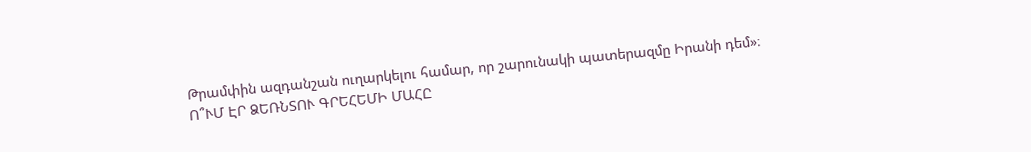Թրամփին ազդանշան ուղարկելու համար, որ շարունակի պատերազմը Իրանի դեմ»։
Ո՞ՒՄ ԷՐ ՁԵՌՆՏՈՒ ԳՐԵՀԵՄԻ ՄԱՀԸ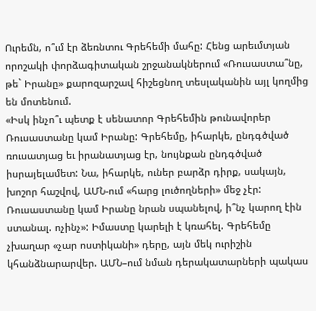Ուրեմն, ո՞ւմ էր ձեռնտու Գրեհեմի մահը: Հենց արեւմտյան որոշակի փորձագիտական շրջանակներում «Ռուսաստա՞նը, թե` Իրանը» քարոզարշավ հիշեցնող տեսլականին այլ կողմից են մոտենում.
«Իսկ ինչո՞ւ պետք է սենատոր Գրեհեմին թունավորեր Ռուսաստանը կամ Իրանը: Գրեհեմը, իհարկե, ընդգծված ռուսատյաց եւ իրանատյաց էր, նույնքան ընդգծված իսրայելամետ: Նա, իհարկե, ուներ բարձր դիրք, սակայն, խոշոր հաշվով, ԱՄՆ-ում «հարց լուծողների» մեջ չէր: Ռուսաստանը կամ Իրանը նրան սպանելով, ի՞նչ կարող էին ստանալ. ոչինչ»: Իմաստը կարելի է կռահել. Գրեհեմը չխաղար «չար ոստիկանի» դերը, այն մեկ ուրիշին կհանձնարարվեր. ԱՄՆ–ում նման դերակատարների պակաս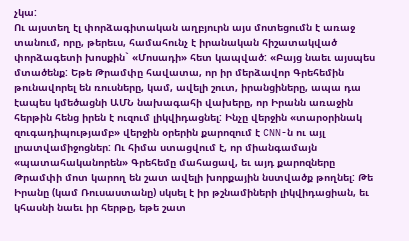չկա:
Ու այստեղ էլ փորձագիտական աղբյուրն այս մոտեցումն է առաջ տանում, որը, թերեւս, համահունչ է իրանական հիշատակված փորձագետի խոսքին` «Մոսադի» հետ կապված: «Բայց նաեւ այսպես մտածենք: Եթե Թրամփը հավատա, որ իր մերձավոր Գրեհեմին թունավորել են ռուսները, կամ, ավելի շուտ, իրանցիները, ապա դա էապես կմեծացնի ԱՄՆ նախագահի վախերը, որ Իրանն առաջին հերթին հենց իրեն է ուզում լիկվիդացնել: Ինչը վերջին «տարօրինակ զուգադիպությամբ» վերջին օրերին քարոզում է CNN-ն ու այլ լրատվամիջոցներ: Ու հիմա ստացվում է, որ միանգամայն «պատահականորեն» Գրեհեմը մահացավ, եւ այդ քարոզները Թրամփի մոտ կարող են շատ ավելի խորքային նստվածք թողնել: Թե Իրանը (կամ Ռուսաստանը) սկսել է իր թշնամիների լիկվիդացիան, եւ կհասնի նաեւ իր հերթը, եթե շատ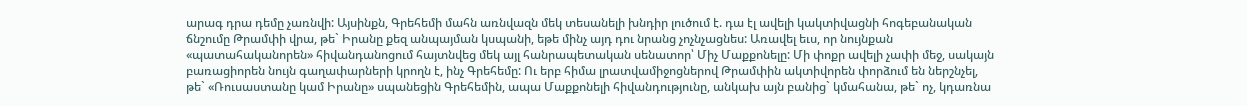արագ դրա դեմը չառնվի: Այսինքն, Գրեհեմի մահն առնվազն մեկ տեսանելի խնդիր լուծում է. դա էլ ավելի կակտիվացնի հոգեբանական ճնշումը Թրամփի վրա, թե` Իրանը քեզ անպայման կսպանի, եթե մինչ այդ դու նրանց չոչնչացնես: Առավել եւս, որ նույնքան «պատահականորեն» հիվանդանոցում հայտնվեց մեկ այլ հանրապետական սենատոր՝ Միչ Մաքքոնելը: Մի փոքր ավելի չափի մեջ, սակայն բառացիորեն նույն գաղափարների կրողն է, ինչ Գրեհեմը: Ու երբ հիմա լրատվամիջոցներով Թրամփին ակտիվորեն փորձում են ներշնչել, թե` «Ռուսաստանը կամ Իրանը» սպանեցին Գրեհեմին, ապա Մաքքոնելի հիվանդությունը, անկախ այն բանից` կմահանա, թե` ոչ, կդառնա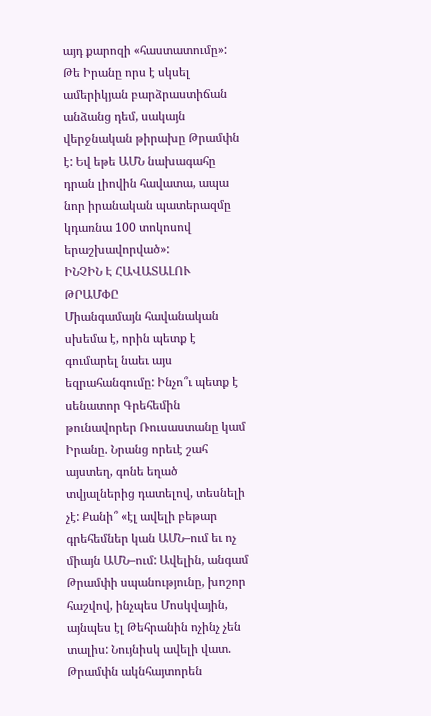այդ քարոզի «հաստատումը»: Թե Իրանը որս է սկսել ամերիկյան բարձրաստիճան անձանց դեմ, սակայն վերջնական թիրախը Թրամփն է: Եվ եթե ԱՄՆ նախագահը դրան լիովին հավատա, ապա նոր իրանական պատերազմը կդառնա 100 տոկոսով երաշխավորված»:
ԻՆՉԻՆ Է ՀԱՎԱՏԱԼՈՒ ԹՐԱՄՓԸ
Միանգամայն հավանական սխեմա է, որին պետք է գումարել նաեւ այս եզրահանգումը: Ինչո՞ւ պետք է սենատոր Գրեհեմին թունավորեր Ռուսաստանը կամ Իրանը. Նրանց որեւէ շահ այստեղ, գոնե եղած տվյալներից դատելով, տեսնելի չէ: Քանի՞ «էլ ավելի բեթար գրեհեմներ կան ԱՄՆ–ում եւ ոչ միայն ԱՄՆ–ում: Ավելին, անգամ Թրամփի սպանությունը, խոշոր հաշվով, ինչպես Մոսկվային, այնպես էլ Թեհրանին ոչինչ չեն տալիս: Նույնիսկ ավելի վատ. Թրամփն ակնհայտորեն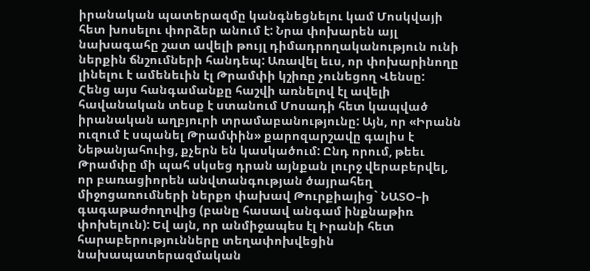իրանական պատերազմը կանգնեցնելու կամ Մոսկվայի հետ խոսելու փորձեր անում է: Նրա փոխարեն այլ նախագահը շատ ավելի թույլ դիմադրողականություն ունի ներքին ճնշումների հանդեպ: Առավել եւս, որ փոխարինողը լինելու է ամենեւին էլ Թրամփի կշիռը չունեցող Վենսը:
Հենց այս հանգամանքը հաշվի առնելով էլ ավելի հավանական տեսք է ստանում Մոսադի հետ կապված իրանական աղբյուրի տրամաբանությունը: Այն, որ «Իրանն ուզում է սպանել Թրամփին» քարոզարշավը գալիս է Նեթանյահուից, քչերն են կասկածում: Ընդ որում, թեեւ Թրամփը մի պահ սկսեց դրան այնքան լուրջ վերաբերվել, որ բառացիորեն անվտանգության ծայրահեղ միջոցառումների ներքո փախավ Թուրքիայից` ՆԱՏՕ–ի գագաթաժողովից (բանը հասավ անգամ ինքնաթիռ փոխելուն): Եվ այն, որ անմիջապես էլ Իրանի հետ հարաբերությունները տեղափոխվեցին նախապատերազմական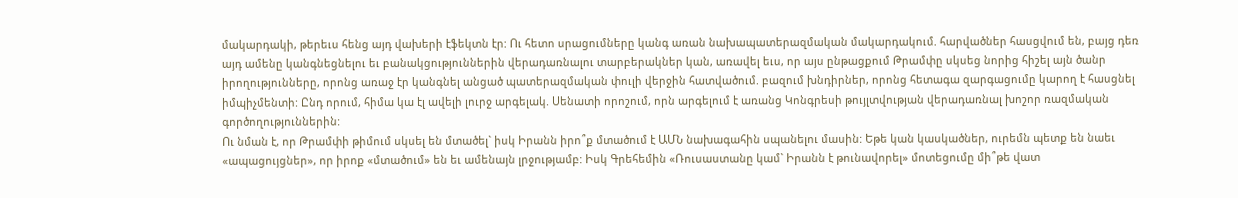մակարդակի, թերեւս հենց այդ վախերի էֆեկտն էր: Ու հետո սրացումները կանգ առան նախապատերազմական մակարդակում. հարվածներ հասցվում են, բայց դեռ այդ ամենը կանգնեցնելու եւ բանակցություններին վերադառնալու տարբերակներ կան, առավել եւս, որ այս ընթացքում Թրամփը սկսեց նորից հիշել այն ծանր իրողությունները, որոնց առաջ էր կանգնել անցած պատերազմական փուլի վերջին հատվածում. բազում խնդիրներ, որոնց հետագա զարգացումը կարող է հասցնել իմպիչմենտի: Ընդ որում, հիմա կա էլ ավելի լուրջ արգելակ. Սենատի որոշում, որն արգելում է առանց Կոնգրեսի թույլտվության վերադառնալ խոշոր ռազմական գործողություններին:
Ու նման է, որ Թրամփի թիմում սկսել են մտածել` իսկ Իրանն իրո՞ք մտածում է ԱՄՆ նախագահին սպանելու մասին: Եթե կան կասկածներ, ուրեմն պետք են նաեւ «ապացույցներ», որ իրոք «մտածում» են եւ ամենայն լրջությամբ: Իսկ Գրեհեմին «Ռուսաստանը կամ` Իրանն է թունավորել» մոտեցումը մի՞թե վատ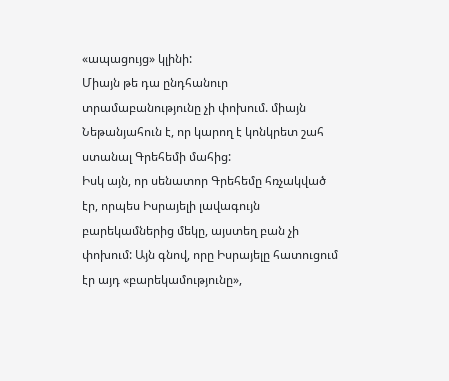«ապացույց» կլինի:
Միայն թե դա ընդհանուր տրամաբանությունը չի փոխում. միայն Նեթանյահուն է, որ կարող է կոնկրետ շահ ստանալ Գրեհեմի մահից:
Իսկ այն, որ սենատոր Գրեհեմը հռչակված էր, որպես Իսրայելի լավագույն բարեկամներից մեկը, այստեղ բան չի փոխում: Այն գնով, որը Իսրայելը հատուցում էր այդ «բարեկամությունը»,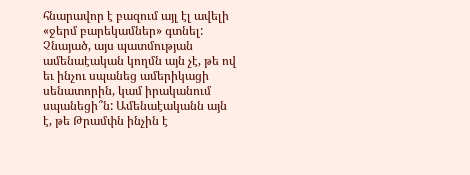հնարավոր է բազում այլ էլ ավելի «ջերմ բարեկամներ» գտնել:
Չնայած, այս պատմության ամենաէական կողմն այն չէ, թե ով եւ ինչու սպանեց ամերիկացի սենատորին, կամ իրականում սպանեցի՞ն: Ամենաէականն այն է, թե Թրամփն ինչին է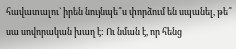հավատալու` իրեն նույնպե՞ս փորձում են սպանել, թե՞ սա սովորական խաղ է: Ու նման է, որ հենց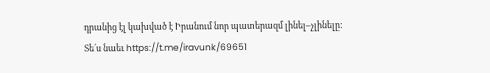դրանից էլ կախված է Իրանում նոր պատերազմ լինել–չլինելը:
Տե´ս նաեւ https://t.me/iravunk/69651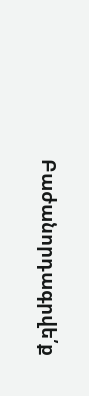Բաժանորդագրվե՛ք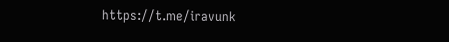https://t.me/iravunk